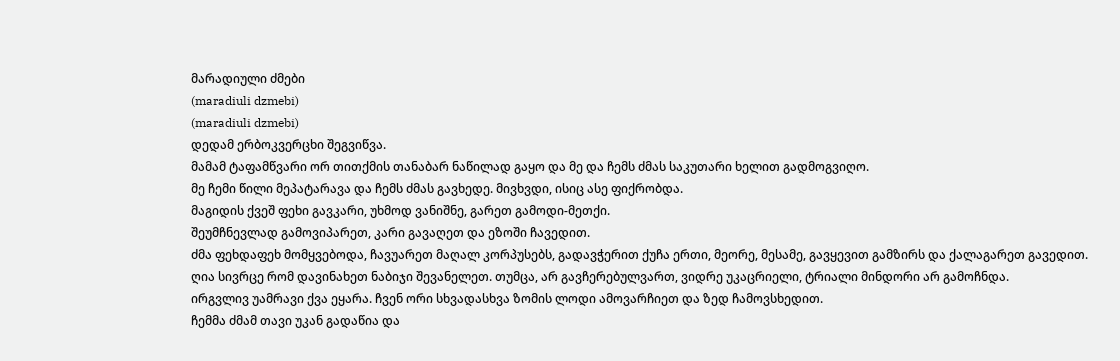მარადიული ძმები
(maradiuli dzmebi)
(maradiuli dzmebi)
დედამ ერბოკვერცხი შეგვიწვა.
მამამ ტაფამწვარი ორ თითქმის თანაბარ ნაწილად გაყო და მე და ჩემს ძმას საკუთარი ხელით გადმოგვიღო.
მე ჩემი წილი მეპატარავა და ჩემს ძმას გავხედე. მივხვდი, ისიც ასე ფიქრობდა.
მაგიდის ქვეშ ფეხი გავკარი, უხმოდ ვანიშნე, გარეთ გამოდი-მეთქი.
შეუმჩნევლად გამოვიპარეთ, კარი გავაღეთ და ეზოში ჩავედით.
ძმა ფეხდაფეხ მომყვებოდა, ჩავუარეთ მაღალ კორპუსებს, გადავჭერით ქუჩა ერთი, მეორე, მესამე, გავყევით გამზირს და ქალაგარეთ გავედით.
ღია სივრცე რომ დავინახეთ ნაბიჯი შევანელეთ. თუმცა, არ გავჩერებულვართ, ვიდრე უკაცრიელი, ტრიალი მინდორი არ გამოჩნდა.
ირგვლივ უამრავი ქვა ეყარა. ჩვენ ორი სხვადასხვა ზომის ლოდი ამოვარჩიეთ და ზედ ჩამოვსხედით.
ჩემმა ძმამ თავი უკან გადაწია და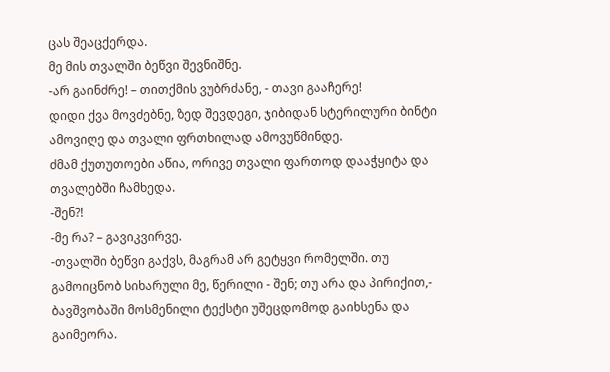ცას შეაცქერდა.
მე მის თვალში ბეწვი შევნიშნე.
-არ გაინძრე! – თითქმის ვუბრძანე, - თავი გააჩერე!
დიდი ქვა მოვძებნე, ზედ შევდეგი, ჯიბიდან სტერილური ბინტი ამოვიღე და თვალი ფრთხილად ამოვუწმინდე.
ძმამ ქუთუთოები აწია, ორივე თვალი ფართოდ დააჭყიტა და
თვალებში ჩამხედა.
-შენ?!
-მე რა? – გავიკვირვე.
-თვალში ბეწვი გაქვს, მაგრამ არ გეტყვი რომელში. თუ გამოიცნობ სიხარული მე, წერილი - შენ; თუ არა და პირიქით,- ბავშვობაში მოსმენილი ტექსტი უშეცდომოდ გაიხსენა და გაიმეორა.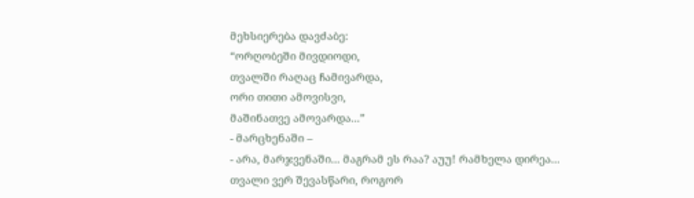მეხსიერება დავძაბე:
“ორღობეში მივდიოდი,
თვალში რაღაც ჩამივარდა,
ორი თითი ამოვისვი,
მაშინათვე ამოვარდა...”
- მარცხენაში –
- არა, მარჯვენაში... მაგრამ ეს რაა? აუუ! რამხელა დირეა...
თვალი ვერ შევასწარი, როგორ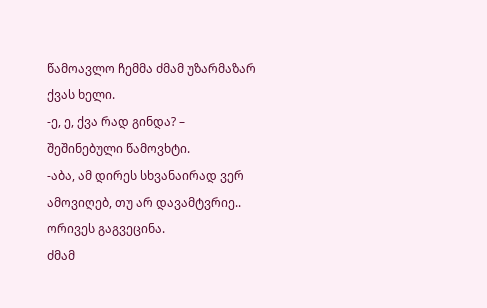წამოავლო ჩემმა ძმამ უზარმაზარ ქვას ხელი.
-ე, ე, ქვა რად გინდა? – შეშინებული წამოვხტი.
-აბა, ამ დირეს სხვანაირად ვერ ამოვიღებ, თუ არ დავამტვრიე..
ორივეს გაგვეცინა.
ძმამ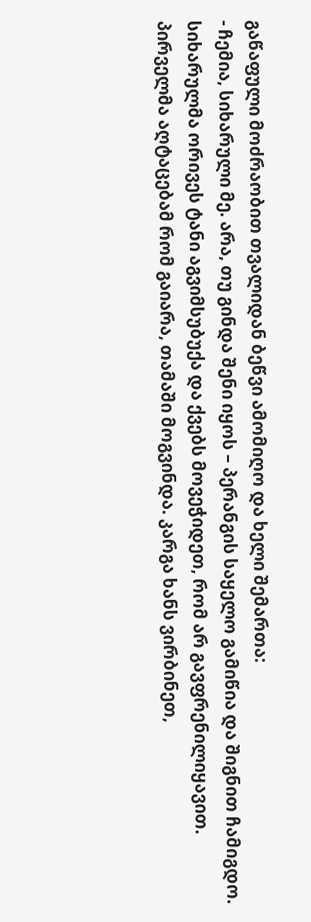გაწაფული მოძრაობით თვალიდან ბეწვი ამომიღო და ხელი შემართა:
- ჩემია, სიხარული მე. არა, თუ გინდა შენი იყოს – პერანგის საყელო გამიწია და შიგნით ჩამიგდო.
სიხარულმა ორივეს ტანი აგვიმსუბუქა და ქვებს მოვეჭიდეთ, რომ არ გავფრენილიყავით.
პირველმა აღტაცებამ რომ გაიარა, თამაში მოგვინდა. კარგა ხანს ვირბინეთ,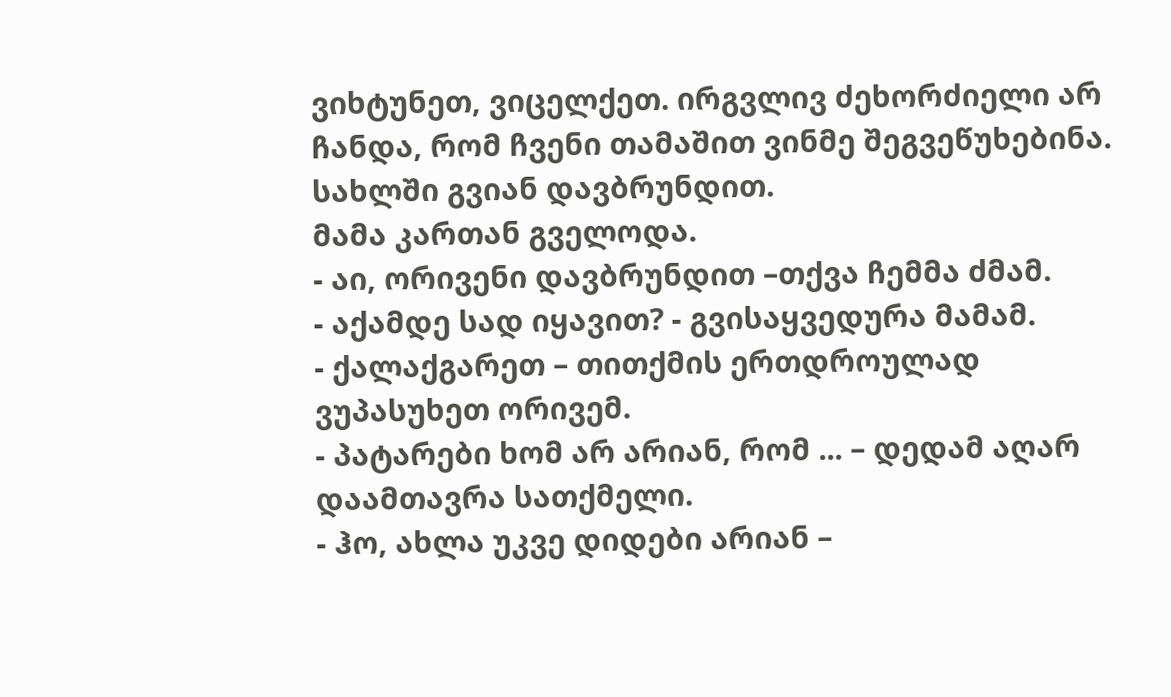ვიხტუნეთ, ვიცელქეთ. ირგვლივ ძეხორძიელი არ ჩანდა, რომ ჩვენი თამაშით ვინმე შეგვეწუხებინა.
სახლში გვიან დავბრუნდით.
მამა კართან გველოდა.
- აი, ორივენი დავბრუნდით –თქვა ჩემმა ძმამ.
- აქამდე სად იყავით? - გვისაყვედურა მამამ.
- ქალაქგარეთ – თითქმის ერთდროულად ვუპასუხეთ ორივემ.
- პატარები ხომ არ არიან, რომ ... – დედამ აღარ დაამთავრა სათქმელი.
- ჰო, ახლა უკვე დიდები არიან –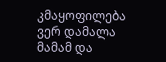კმაყოფილება ვერ დამალა მამამ და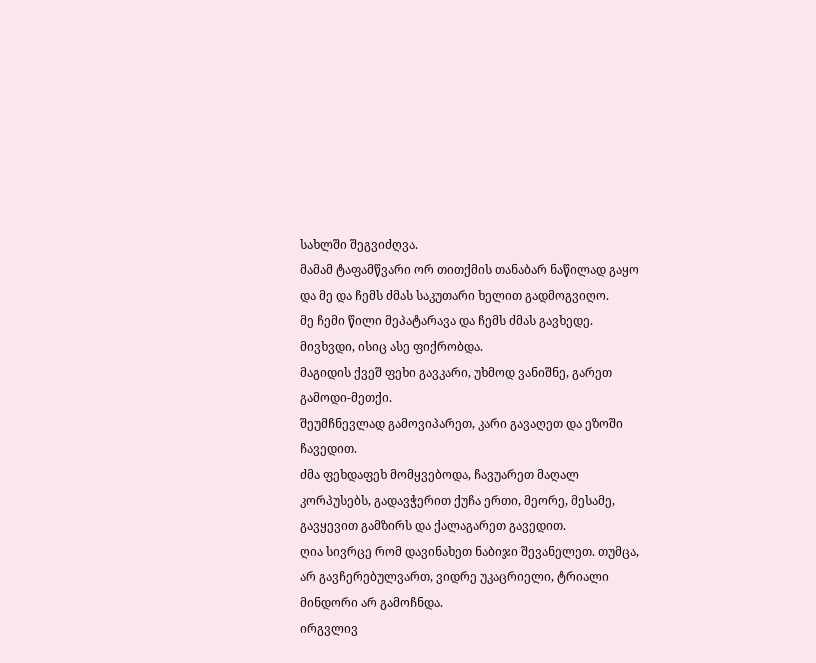სახლში შეგვიძღვა.
მამამ ტაფამწვარი ორ თითქმის თანაბარ ნაწილად გაყო და მე და ჩემს ძმას საკუთარი ხელით გადმოგვიღო.
მე ჩემი წილი მეპატარავა და ჩემს ძმას გავხედე. მივხვდი, ისიც ასე ფიქრობდა.
მაგიდის ქვეშ ფეხი გავკარი, უხმოდ ვანიშნე, გარეთ გამოდი-მეთქი.
შეუმჩნევლად გამოვიპარეთ, კარი გავაღეთ და ეზოში ჩავედით.
ძმა ფეხდაფეხ მომყვებოდა, ჩავუარეთ მაღალ კორპუსებს, გადავჭერით ქუჩა ერთი, მეორე, მესამე, გავყევით გამზირს და ქალაგარეთ გავედით.
ღია სივრცე რომ დავინახეთ ნაბიჯი შევანელეთ. თუმცა, არ გავჩერებულვართ, ვიდრე უკაცრიელი, ტრიალი მინდორი არ გამოჩნდა.
ირგვლივ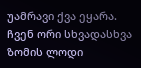უამრავი ქვა ეყარა. ჩვენ ორი სხვადასხვა ზომის ლოდი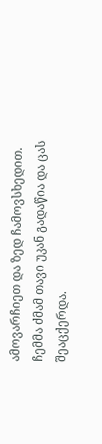ამოვარჩიეთ და ზედ ჩამოვსხედით.
ჩემმა ძმამ თავი უკან გადაწია და ცას შეაცქერდა.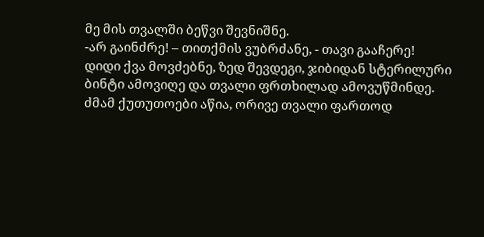მე მის თვალში ბეწვი შევნიშნე.
-არ გაინძრე! – თითქმის ვუბრძანე, - თავი გააჩერე!
დიდი ქვა მოვძებნე, ზედ შევდეგი, ჯიბიდან სტერილური ბინტი ამოვიღე და თვალი ფრთხილად ამოვუწმინდე.
ძმამ ქუთუთოები აწია, ორივე თვალი ფართოდ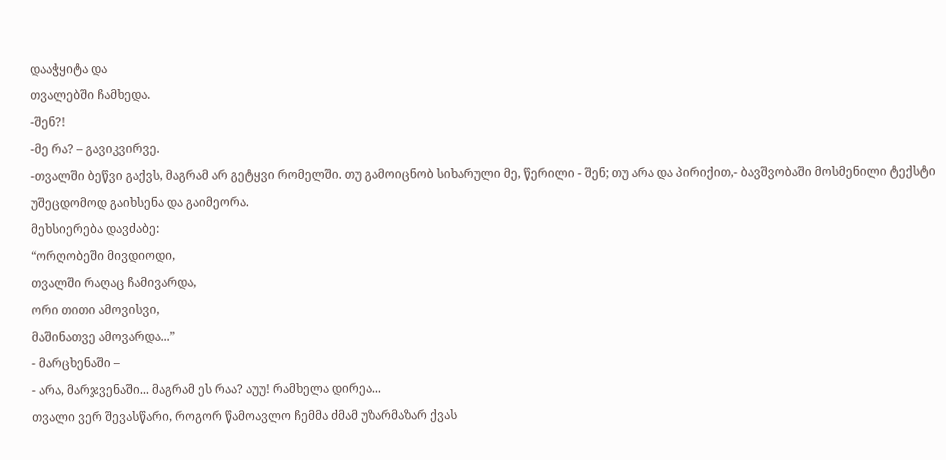დააჭყიტა და
თვალებში ჩამხედა.
-შენ?!
-მე რა? – გავიკვირვე.
-თვალში ბეწვი გაქვს, მაგრამ არ გეტყვი რომელში. თუ გამოიცნობ სიხარული მე, წერილი - შენ; თუ არა და პირიქით,- ბავშვობაში მოსმენილი ტექსტი უშეცდომოდ გაიხსენა და გაიმეორა.
მეხსიერება დავძაბე:
“ორღობეში მივდიოდი,
თვალში რაღაც ჩამივარდა,
ორი თითი ამოვისვი,
მაშინათვე ამოვარდა...”
- მარცხენაში –
- არა, მარჯვენაში... მაგრამ ეს რაა? აუუ! რამხელა დირეა...
თვალი ვერ შევასწარი, როგორ წამოავლო ჩემმა ძმამ უზარმაზარ ქვას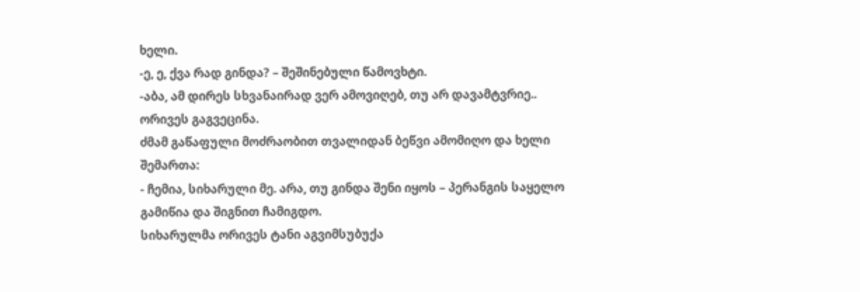ხელი.
-ე, ე, ქვა რად გინდა? – შეშინებული წამოვხტი.
-აბა, ამ დირეს სხვანაირად ვერ ამოვიღებ, თუ არ დავამტვრიე..
ორივეს გაგვეცინა.
ძმამ გაწაფული მოძრაობით თვალიდან ბეწვი ამომიღო და ხელი შემართა:
- ჩემია, სიხარული მე. არა, თუ გინდა შენი იყოს – პერანგის საყელო გამიწია და შიგნით ჩამიგდო.
სიხარულმა ორივეს ტანი აგვიმსუბუქა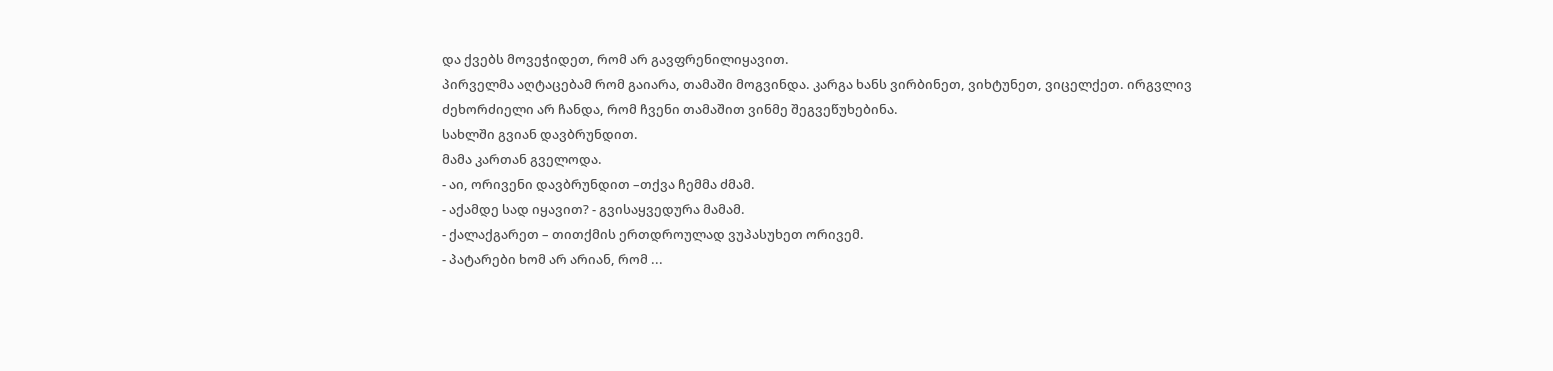და ქვებს მოვეჭიდეთ, რომ არ გავფრენილიყავით.
პირველმა აღტაცებამ რომ გაიარა, თამაში მოგვინდა. კარგა ხანს ვირბინეთ, ვიხტუნეთ, ვიცელქეთ. ირგვლივ ძეხორძიელი არ ჩანდა, რომ ჩვენი თამაშით ვინმე შეგვეწუხებინა.
სახლში გვიან დავბრუნდით.
მამა კართან გველოდა.
- აი, ორივენი დავბრუნდით –თქვა ჩემმა ძმამ.
- აქამდე სად იყავით? - გვისაყვედურა მამამ.
- ქალაქგარეთ – თითქმის ერთდროულად ვუპასუხეთ ორივემ.
- პატარები ხომ არ არიან, რომ ...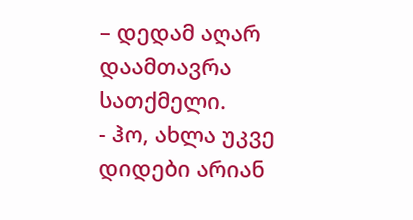– დედამ აღარ დაამთავრა სათქმელი.
- ჰო, ახლა უკვე დიდები არიან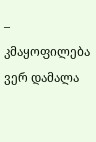– კმაყოფილება ვერ დამალა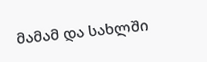მამამ და სახლში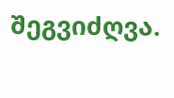შეგვიძღვა.